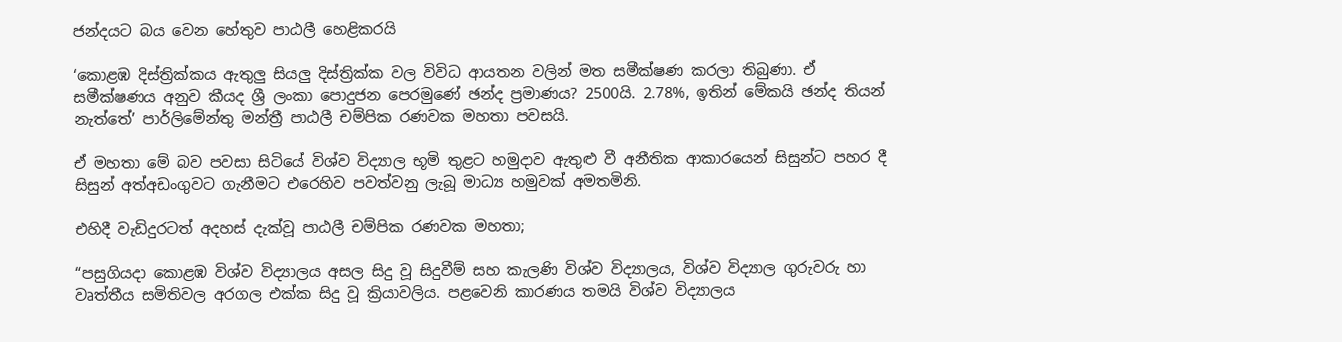ජන්දයට බය වෙන හේතුව පාඨලී හෙළිකරයි

‘කොළඹ දිස්ත්‍රික්කය ඇතුලු සියලු දිස්ත්‍රික්ක වල විවිධ ආයතන වලින් මත සමීක්ෂණ කරලා තිබුණා. ඒ සමීක්ෂණය අනුව කීයද ශ්‍රී ලංකා පොදුජන පෙරමුණේ ඡන්ද ප්‍රමාණය? 2500යි. 2.78%, ඉතින් මේකයි ඡන්ද තියන් නැත්තේ’ පාර්ලිමේන්තු මන්ත්‍රී පාඨලී චම්පික රණවක මහතා පවසයි.

ඒ මහතා මේ බව පවසා සිටියේ විශ්ව විද්‍යාල භූමි තුළට හමුදාව ඇතුළු වී අනීතික ආකාරයෙන් සිසුන්ට පහර දී සිසුන් අත්අඩංගුවට ගැනීමට එරෙහිව පවත්වනු ලැබූ මාධ්‍ය හමුවක් අමතමිනි.

එහිදී වැඩිදුරටත් අදහස් දැක්වූ පාඨලී චම්පික රණවක මහතා;

“පසුගියදා කොළඹ විශ්ව විද්‍යාලය අසල සිදු වූ සිදුවීම් සහ කැලණි විශ්ව විද්‍යාලය, විශ්ව විද්‍යාල ගුරුවරු හා වෘත්තීය සමිතිවල අරගල එක්ක සිදු වූ ක්‍රියාවලිය. පළවෙනි කාරණය තමයි විශ්ව විද්‍යාලය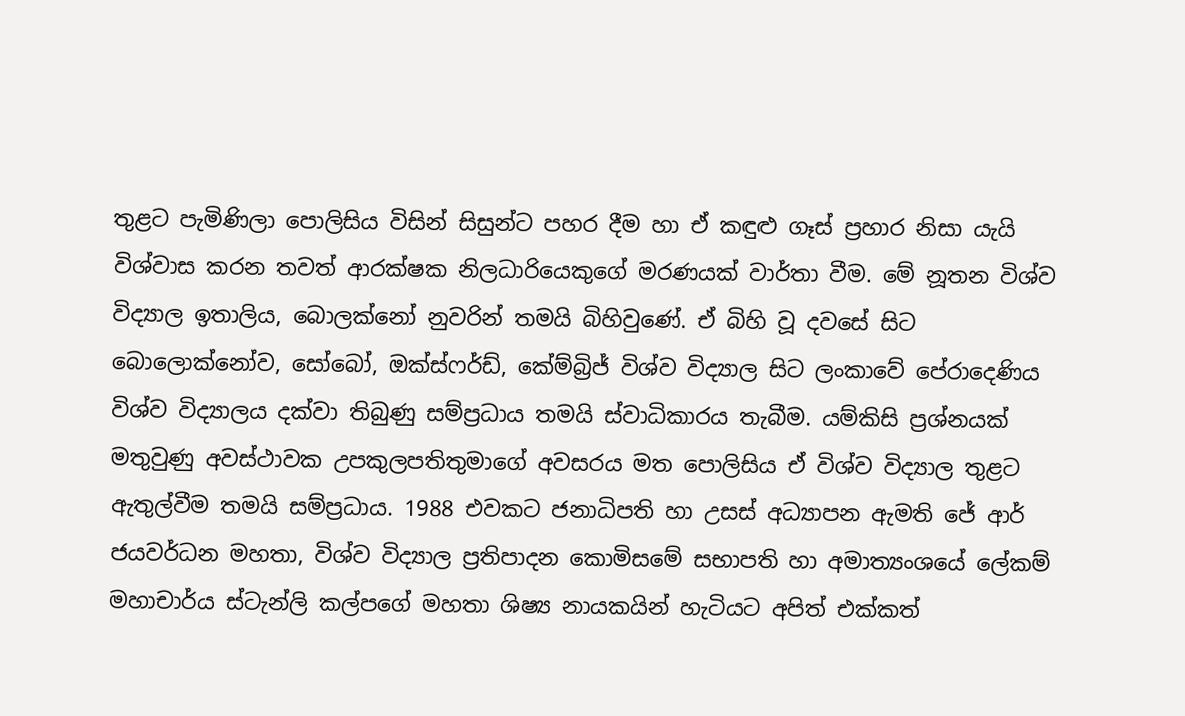තුළට පැමිණිලා පොලිසිය විසින් සිසුන්ට පහර දීම හා ඒ කඳුළු ගෑස් ප්‍රහාර නිසා යැයි විශ්වාස කරන තවත් ආරක්ෂක නිලධාරියෙකුගේ මරණයක් වාර්තා වීම. මේ නූතන විශ්ව විද්‍යාල ඉතාලිය, බොලක්නෝ නුවරින් තමයි බිහිවුණේ. ඒ බිහි වූ දවසේ සිට බොලොක්නෝව, සෝබෝ, ඔක්ස්ෆර්ඩ්, කේම්බ්‍රිජ් විශ්ව විද්‍යාල සිට ලංකාවේ පේරාදෙණිය විශ්ව විද්‍යාලය දක්වා තිබුණු සම්ප්‍රධාය තමයි ස්වාධිකාරය තැබීම. යම්කිසි ප්‍රශ්නයක් මතුවුණු අවස්ථාවක උපකුලපතිතුමාගේ අවසරය මත පොලිසිය ඒ විශ්ව විද්‍යාල තුළට ඇතුල්වීම තමයි සම්ප්‍රධාය. 1988 එවකට ජනාධිපති හා උසස් අධ්‍යාපන ඇමති ජේ ආර් ජයවර්ධන මහතා, විශ්ව විද්‍යාල ප්‍රතිපාදන කොමිසමේ සභාපති හා අමාත්‍යංශයේ ලේකම් මහාචාර්ය ස්ටැන්ලි කල්පගේ මහතා ශිෂ්‍ය නායකයින් හැටියට අපිත් එක්කත්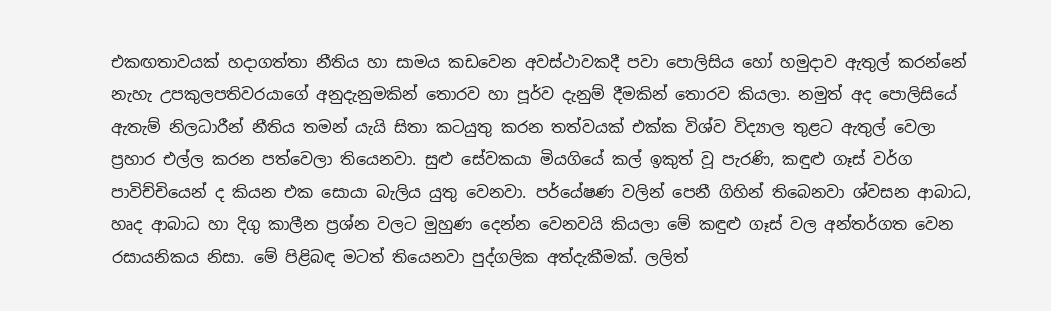එකඟතාවයක් හදාගත්තා නීතිය හා සාමය කඩවෙන අවස්ථාවකදී පවා පොලිසිය හෝ හමුදාව ඇතුල් කරන්නේ නැහැ උපකුලපතිවරයාගේ අනුදැනුමකින් තොරව හා පූර්ව දැනුම් දීමකින් තොරව කියලා. නමුත් අද පොලිසියේ ඇතැම් නිලධාරීන් නීතිය තමන් යැයි සිතා කටයුතු කරන තත්වයක් එක්ක විශ්ව විද්‍යාල තුළට ඇතුල් වෙලා ප්‍රහාර එල්ල කරන පත්වෙලා තියෙනවා. සුළු සේවකයා මියගියේ කල් ඉකුත් වූ පැරණි, කඳුළු ගෑස් වර්ග පාවිච්චියෙන් ද කියන එක සොයා බැලිය යුතු වෙනවා. පර්යේෂණ වලින් පෙනී ගිහින් තිබෙනවා ශ්වසන ආබාධ, හෘද ආබාධ හා දිගු කාලීන ප්‍රශ්න වලට මුහුණ දෙන්න වෙනවයි කියලා මේ කඳුළු ගෑස් වල අන්තර්ගත වෙන රසායනිකය නිසා. මේ පිළිබඳ මටත් තියෙනවා පුද්ගලික අත්දැකීමක්. ලලිත්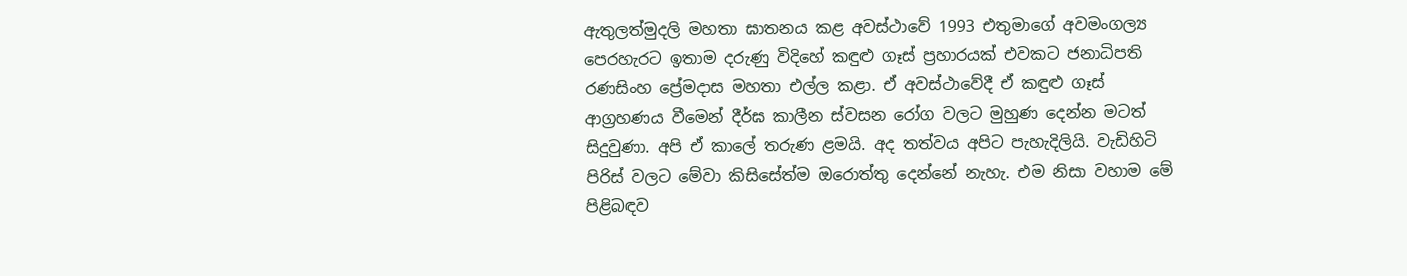ඇතුලත්මුදලි මහතා ඝාතනය කළ අවස්ථාවේ 1993 එතුමාගේ අවමංගල්‍ය පෙරහැරට ඉතාම දරුණු විදිහේ කඳුළු ගෑස් ප්‍රහාරයක් එවකට ජනාධිපති රණසිංහ ප්‍රේමදාස මහතා එල්ල කළා. ඒ අවස්ථාවේදී ඒ කඳුළු ගෑස් ආග්‍රහණය වීමෙන් දීර්ඝ කාලීන ස්වසන රෝග වලට මුහුණ දෙන්න මටත් සිදුවුණා. අපි ඒ කාලේ තරුණ ළමයි. අද තත්වය අපිට පැහැදිලියි. වැඩිහිටි පිරිස් වලට මේවා කිසිසේත්ම ඔරොත්තු දෙන්නේ නැහැ. එම නිසා වහාම මේ පිළිබඳව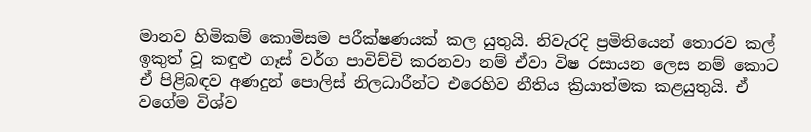මානව හිමිකම් කොමිසම පරීක්ෂණයක් කල යුතුයි. නිවැරදි ප්‍රමිතියෙන් තොරව කල් ඉකුත් වූ කඳුළු ගෑස් වර්ග පාවිච්චි කරනවා නම් ඒවා විෂ රසායන ලෙස නම් කොට ඒ පිළිබඳව අණදුන් පොලිස් නිලධාරීන්ට එරෙහිව නීතිය ක්‍රියාත්මක කළයුතුයි. ඒ වගේම විශ්ව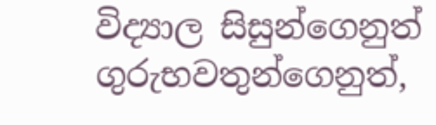විද්‍යාල සිසුන්ගෙනුත් ගුරුභවතුන්ගෙනුත්,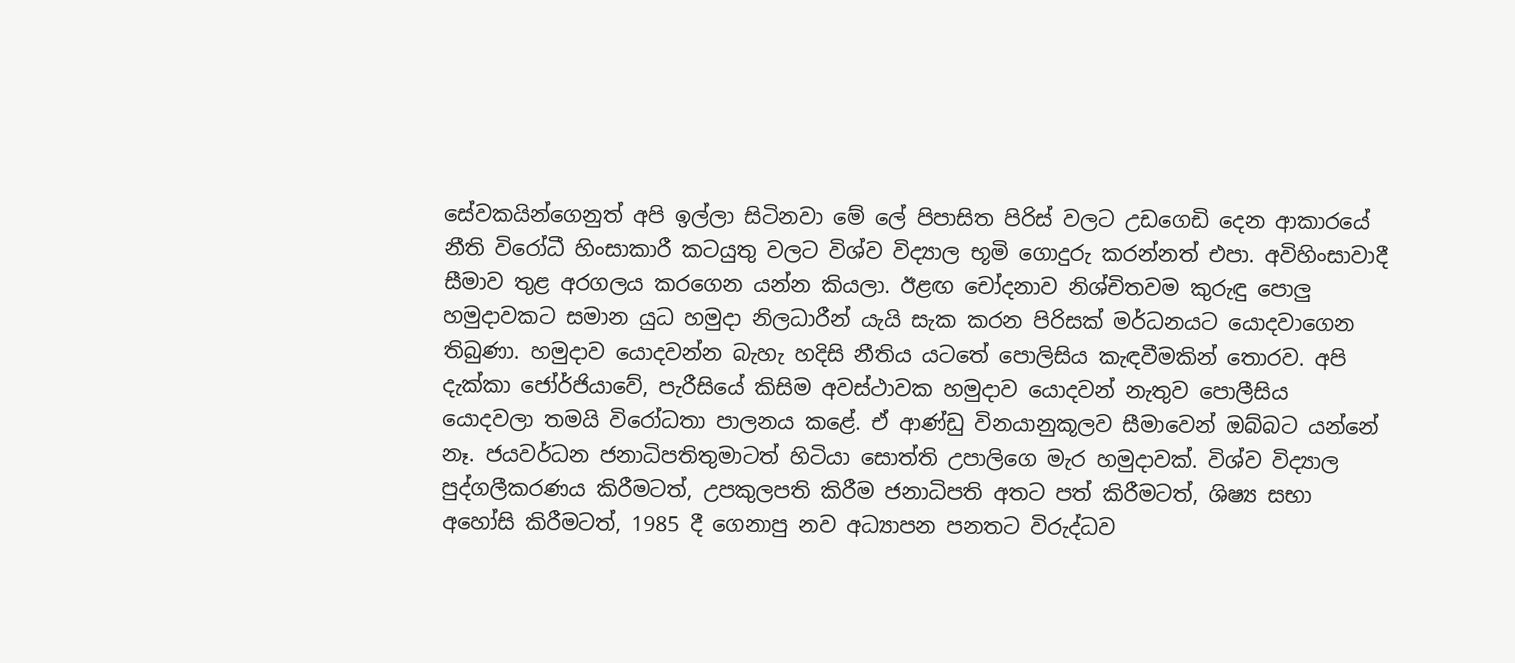සේවකයින්ගෙනුත් අපි ඉල්ලා සිටිනවා මේ ලේ පිපාසිත පිරිස් වලට උඩගෙඩි දෙන ආකාරයේ නීති විරෝධී හිංසාකාරී කටයුතු වලට විශ්ව විද්‍යාල භූමි ගොදුරු කරන්නත් එපා. අවිහිංසාවාදී සීමාව තුළ අරගලය කරගෙන යන්න කියලා. ඊළඟ චෝදනාව නිශ්චිතවම කුරුඳු පොලු හමුදාවකට සමාන යුධ හමුදා නිලධාරීන් යැයි සැක කරන පිරිසක් මර්ධනයට යොදවාගෙන තිබුණා. හමුදාව යොදවන්න බැහැ හදිසි නීතිය යටතේ පොලිසිය කැඳවීමකින් තොරව. අපි දැක්කා ජෝර්ජියාවේ, පැරීසියේ කිසිම අවස්ථාවක හමුදාව යොදවන් නැතුව පොලීසිය යොදවලා තමයි විරෝධතා පාලනය කළේ. ඒ ආණ්ඩු විනයානුකූලව සීමාවෙන් ඔබ්බට යන්නේ නෑ. ජයවර්ධන ජනාධිපතිතුමාටත් හිටියා සොත්ති උපාලිගෙ මැර හමුදාවක්. විශ්ව විද්‍යාල පුද්ගලීකරණය කිරීමටත්, උපකුලපති කිරීම ජනාධිපති අතට පත් කිරීමටත්, ශිෂ්‍ය සභා අහෝසි කිරීමටත්, 1985 දී ගෙනාපු නව අධ්‍යාපන පනතට විරුද්ධව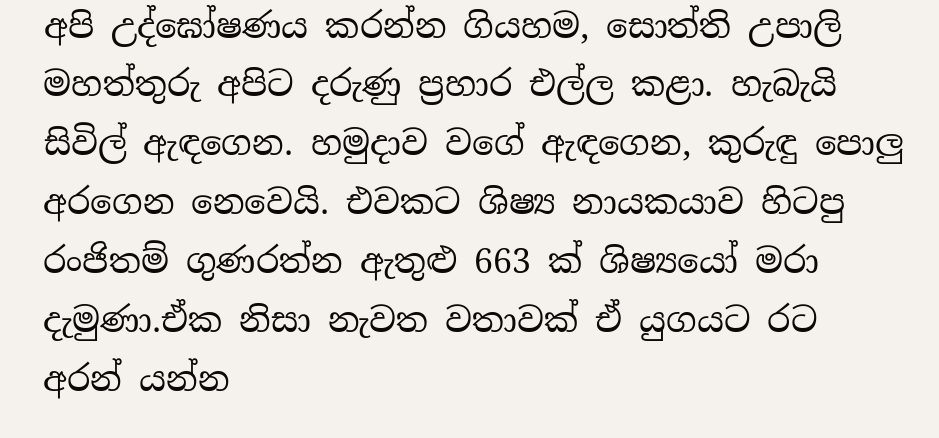අපි උද්ඝෝෂණය කරන්න ගියහම, සොත්ති උපාලි මහත්තුරු අපිට දරුණු ප්‍රහාර එල්ල කළා. හැබැයි සිවිල් ඇඳගෙන. හමුදාව වගේ ඇඳගෙන, කුරුඳු පොලු අරගෙන නෙවෙයි. එවකට ශිෂ්‍ය නායකයාව හිටපු රංජිතම් ගුණරත්න ඇතුළු 663 ක් ශිෂ්‍යයෝ මරා දැමුණා.ඒක නිසා නැවත වතාවක් ඒ යුගයට රට අරන් යන්න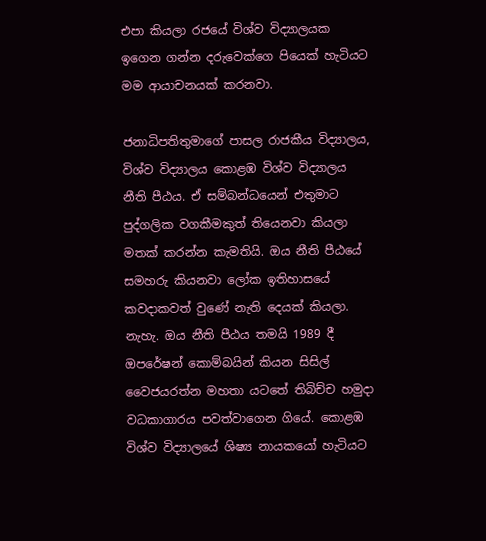එපා කියලා රජයේ විශ්ව විද්‍යාලයක ඉගෙන ගන්න දරුවෙක්ගෙ පියෙක් හැටියට මම ආයාචනයක් කරනවා.

ජනාධිපතිතුමාගේ පාසල රාජකීය විද්‍යාලය, විශ්ව විද්‍යාලය කොළඹ විශ්ව විද්‍යාලය නීති පීඨය. ඒ සම්බන්ධයෙන් එතුමාට පුද්ගලික වගකීමකුත් තියෙනවා කියලා මතක් කරන්න කැමතියි. ඔය නීති පීඨයේ සමහරු කියනවා ලෝක ඉතිහාසයේ කවදාකවත් වුණේ නැති දෙයක් කියලා. නැහැ. ඔය නීති පීඨය තමයි 1989 දී ඔපරේෂන් කොම්බයින් කියන සිසිල් වෛජයරත්න මහතා යටතේ තිබිච්ච හමුදා වධකාගාරය පවත්වාගෙන ගියේ. කොළඹ විශ්ව විද්‍යාලයේ ශිෂ්‍ය නායකයෝ හැටියට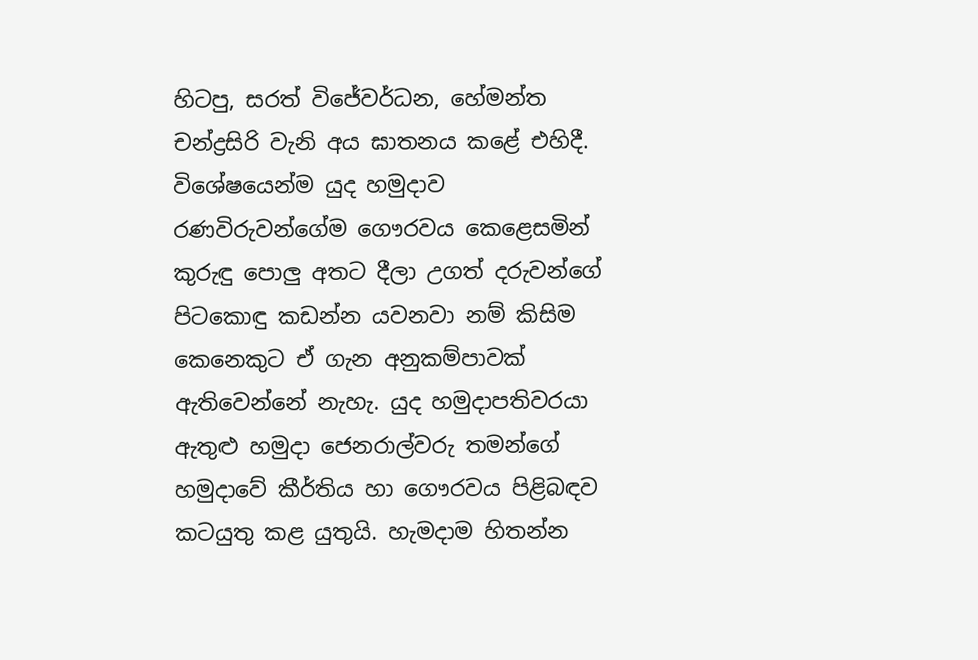හිටපු, සරත් විජේවර්ධන, හේමන්ත චන්ද්‍රසිරි වැනි අය ඝාතනය කළේ එහිදී. විශේෂයෙන්ම යුද හමුදාව රණවිරුවන්ගේම ගෞරවය කෙළෙසමින් කුරුඳු පොලු අතට දීලා උගත් දරුවන්ගේ පිටකොඳු කඩන්න යවනවා නම් කිසිම කෙනෙකුට ඒ ගැන අනුකම්පාවක් ඇතිවෙන්නේ නැහැ. යුද හමුදාපතිවරයා ඇතුළු හමුදා ජෙනරාල්වරු තමන්ගේ හමුදාවේ කීර්තිය හා ගෞරවය පිළිබඳව කටයුතු කළ යුතුයි. හැමදාම හිතන්න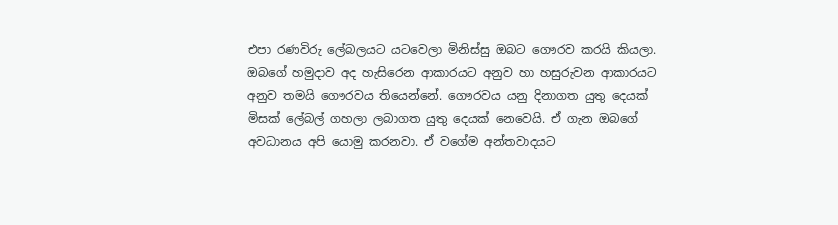එපා රණවිරු ලේබලයට යටවෙලා මිනිස්සු ඔබට ගෞරව කරයි කියලා. ඔබගේ හමුදාව අද හැසිරෙන ආකාරයට අනුව හා හසුරුවන ආකාරයට අනුව තමයි ගෞරවය තියෙන්නේ. ගෞරවය යනු දිනාගත යුතු දෙයක් මිසක් ලේබල් ගහලා ලබාගත යුතු දෙයක් නෙවෙයි. ඒ ගැන ඔබගේ අවධානය අපි යොමු කරනවා. ඒ වගේම අන්තවාදයට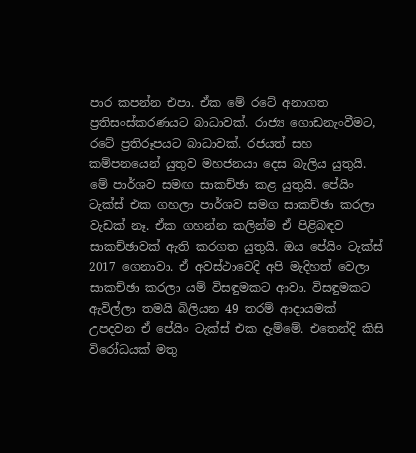පාර කපන්න එපා. ඒක මේ රටේ අනාගත ප්‍රතිසංස්කරණයට බාධාවක්. රාජ්‍ය ගොඩනැංවීමට, රටේ ප්‍රතිරූපයට බාධාවක්. රජයත් සහ කම්පනයෙන් යුතුව මහජනයා දෙස බැලිය යුතුයි. මේ පාර්ශව සමඟ සාකච්ඡා කළ යුතුයි. පේයිං ටැක්ස් එක ගහලා පාර්ශව සමග සාකච්ඡා කරලා වැඩක් නෑ. ඒක ගහන්න කලින්ම ඒ පිළිබඳව සාකච්ඡාවක් ඇති කරගත යුතුයි. ඔය පේයිං ටැක්ස් 2017 ගෙනාවා. ඒ අවස්ථාවෙදි අපි මැදිහත් වෙලා සාකච්ඡා කරලා යම් විසඳුමකට ආවා. විසඳුමකට ඇවිල්ලා තමයි බිලියන 49 තරම් ආදායමක් උපදවන ඒ පේයිං ටැක්ස් එක දැම්මේ. එතෙන්දි කිසි විරෝධයක් මතු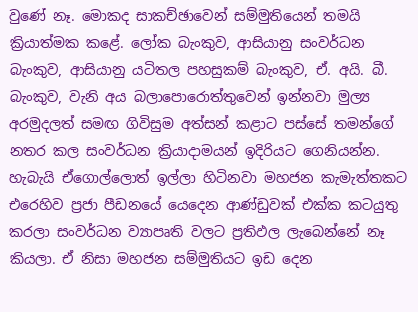වුණේ නෑ. මොකද සාකච්ඡාවෙන් සම්මුතියෙන් තමයි ක්‍රියාත්මක කළේ. ලෝක බැංකුව, ආසියානු සංවර්ධන බැංකුව, ආසියානු යටිතල පහසුකම් බැංකුව, ඒ. අයි. බී. බැංකුව, වැනි අය බලාපොරොත්තුවෙන් ඉන්නවා මුල්‍ය අරමුදලත් සමඟ ගිවිසුම අත්සන් කළාට පස්සේ තමන්ගේ නතර කල සංවර්ධන ක්‍රියාදාමයන් ඉදිරියට ගෙනියන්න. හැබැයි ඒගොල්ලොත් ඉල්ලා හිටිනවා මහජන කැමැත්තකට එරෙහිව ප්‍රජා පීඩනයේ යෙදෙන ආණ්ඩුවක් එක්ක කටයුතු කරලා සංවර්ධන ව්‍යාපෘති වලට ප්‍රතිඵල ලැබෙන්නේ නෑ කියලා. ඒ නිසා මහජන සම්මුතියට ඉඩ දෙන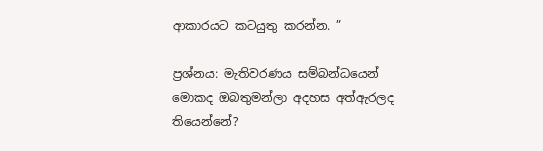ආකාරයට කටයුතු කරන්න. ”

ප්‍රශ්නය: මැතිවරණය සම්බන්ධයෙන් මොකද ඔබතුමන්ලා අදහස අත්ඇරලද තියෙන්නේ?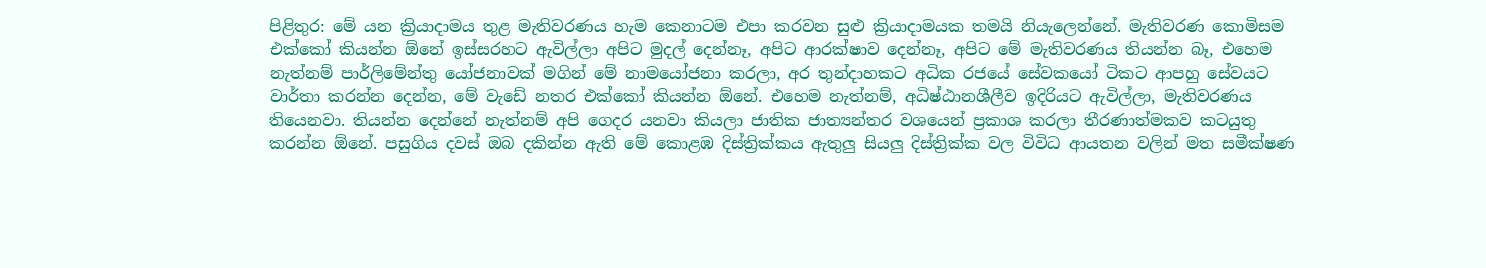පිළිතුර: මේ යන ක්‍රියාදාමය තුළ මැතිවරණය හැම කෙනාටම එපා කරවන සුළු ක්‍රියාදාමයක තමයි නියැලෙන්නේ. මැතිවරණ කොමිසම එක්කෝ කියන්න ඕනේ ඉස්සරහට ඇවිල්ලා අපිට මුදල් දෙන්නෑ, අපිට ආරක්ෂාව දෙන්නෑ, අපිට මේ මැතිවරණය තියන්න බෑ, එහෙම නැත්නම් පාර්ලිමේන්තු යෝජනාවක් මගින් මේ නාමයෝජනා කරලා, අර තුන්දාහකට අධික රජයේ සේවකයෝ ටිකට ආපහු සේවයට වාර්තා කරන්න දෙන්න, මේ වැඩේ නතර එක්කෝ කියන්න ඕනේ. එහෙම නැත්නම්, අධිෂ්ඨානශීලීව ඉදිරියට ඇවිල්ලා, මැතිවරණය තියෙනවා. තියන්න දෙන්නේ නැත්නම් අපි ගෙදර යනවා කියලා ජාතික ජාත්‍යන්තර වශයෙන් ප්‍රකාශ කරලා තීරණාත්මකව කටයුතු කරන්න ඕනේ. පසුගිය දවස් ඔබ දකින්න ඇති මේ කොළඹ දිස්ත්‍රික්කය ඇතුලු සියලු දිස්ත්‍රික්ක වල විවිධ ආයතන වලින් මත සමීක්ෂණ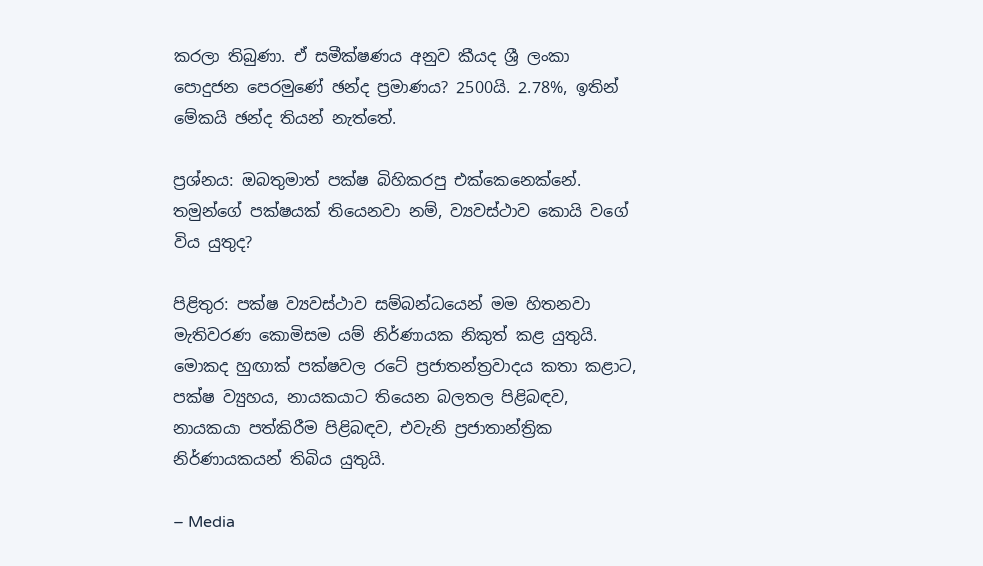කරලා තිබුණා. ඒ සමීක්ෂණය අනුව කීයද ශ්‍රී ලංකා පොදුජන පෙරමුණේ ඡන්ද ප්‍රමාණය? 2500යි. 2.78%, ඉතින් මේකයි ඡන්ද තියන් නැත්තේ.

ප්‍රශ්නය: ඔබතුමාත් පක්ෂ බිහිකරපු එක්කෙනෙක්නේ. තමුන්ගේ පක්ෂයක් තියෙනවා නම්, ව්‍යවස්ථාව කොයි වගේ විය යුතුද?

පිළිතුර: පක්ෂ ව්‍යවස්ථාව සම්බන්ධයෙන් මම හිතනවා මැතිවරණ කොමිසම යම් නිර්ණායක නිකුත් කළ යුතුයි. මොකද හුඟාක් පක්ෂවල රටේ ප්‍රජාතන්ත්‍රවාදය කතා කළාට, පක්ෂ ව්‍යුහය, නායකයාට තියෙන බලතල පිළිබඳව, නායකයා පත්කිරීම පිළිබඳව, එවැනි ප්‍රජාතාන්ත්‍රික නිර්ණායකයන් තිබිය යුතුයි.

– Media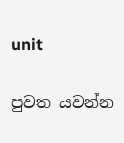unit

පුවත යවන්න